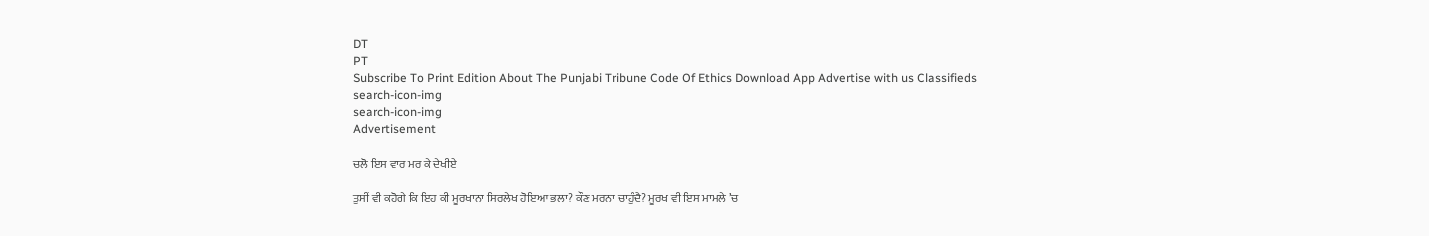DT
PT
Subscribe To Print Edition About The Punjabi Tribune Code Of Ethics Download App Advertise with us Classifieds
search-icon-img
search-icon-img
Advertisement

ਚਲੋ ਇਸ ਵਾਰ ਮਰ ਕੇ ਦੇਖੀਏ

ਤੁਸੀਂ ਵੀ ਕਹੋਗੇ ਕਿ ਇਹ ਕੀ ਮੂਰਖਾਨਾ ਸਿਰਲੇਖ ਹੋਇਆ ਭਲਾ? ਕੌਣ ਮਰਨਾ ਚਾਹੁੰਦੈ? ਮੂਰਖ ਵੀ ਇਸ ਮਾਮਲੇ ’ਚ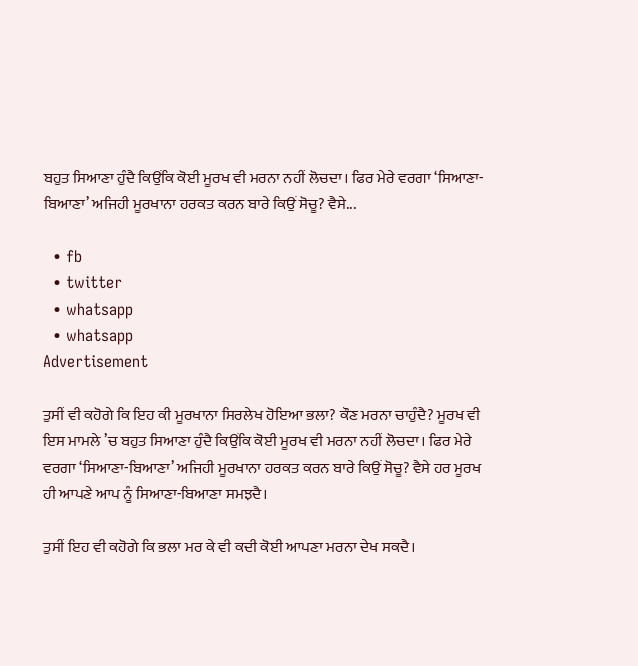ਬਹੁਤ ਸਿਆਣਾ ਹੁੰਦੈ ਕਿਉਂਕਿ ਕੋਈ ਮੂਰਖ ਵੀ ਮਰਨਾ ਨਹੀਂ ਲੋਚਦਾ। ਫਿਰ ਮੇਰੇ ਵਰਗਾ ‘ਸਿਆਣਾ-ਬਿਆਣਾ’ ਅਜਿਹੀ ਮੂਰਖਾਨਾ ਹਰਕਤ ਕਰਨ ਬਾਰੇ ਕਿਉਂ ਸੋਚੂ? ਵੈਸੇ...

  • fb
  • twitter
  • whatsapp
  • whatsapp
Advertisement

ਤੁਸੀਂ ਵੀ ਕਹੋਗੇ ਕਿ ਇਹ ਕੀ ਮੂਰਖਾਨਾ ਸਿਰਲੇਖ ਹੋਇਆ ਭਲਾ? ਕੌਣ ਮਰਨਾ ਚਾਹੁੰਦੈ? ਮੂਰਖ ਵੀ ਇਸ ਮਾਮਲੇ ’ਚ ਬਹੁਤ ਸਿਆਣਾ ਹੁੰਦੈ ਕਿਉਂਕਿ ਕੋਈ ਮੂਰਖ ਵੀ ਮਰਨਾ ਨਹੀਂ ਲੋਚਦਾ। ਫਿਰ ਮੇਰੇ ਵਰਗਾ ‘ਸਿਆਣਾ-ਬਿਆਣਾ’ ਅਜਿਹੀ ਮੂਰਖਾਨਾ ਹਰਕਤ ਕਰਨ ਬਾਰੇ ਕਿਉਂ ਸੋਚੂ? ਵੈਸੇ ਹਰ ਮੂਰਖ ਹੀ ਆਪਣੇ ਆਪ ਨੂੰ ਸਿਆਣਾ-ਬਿਆਣਾ ਸਮਝਦੈ।

ਤੁਸੀਂ ਇਹ ਵੀ ਕਹੋਗੇ ਕਿ ਭਲਾ ਮਰ ਕੇ ਵੀ ਕਦੀ ਕੋਈ ਆਪਣਾ ਮਰਨਾ ਦੇਖ ਸਕਦੈ।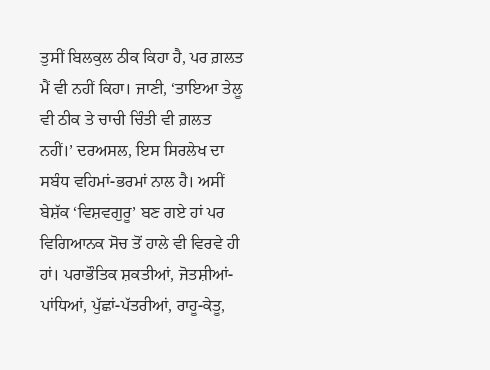ਤੁਸੀਂ ਬਿਲਕੁਲ ਠੀਕ ਕਿਹਾ ਹੈ, ਪਰ ਗ਼ਲਤ ਮੈਂ ਵੀ ਨਹੀਂ ਕਿਹਾ। ਜਾਣੀ, ‘ਤਾਇਆ ਤੇਲੂ ਵੀ ਠੀਕ ਤੇ ਚਾਚੀ ਚਿੰਤੀ ਵੀ ਗ਼ਲਤ ਨਹੀਂ।’ ਦਰਅਸਲ, ਇਸ ਸਿਰਲੇਖ ਦਾ ਸਬੰਧ ਵਹਿਮਾਂ-ਭਰਮਾਂ ਨਾਲ ਹੈ। ਅਸੀਂ ਬੇਸ਼ੱਕ ‘ਵਿਸ਼ਵਗੁਰੂ’ ਬਣ ਗਏ ਹਾਂ ਪਰ ਵਿਗਿਆਨਕ ਸੋਚ ਤੋਂ ਹਾਲੇ ਵੀ ਵਿਰਵੇ ਹੀ ਹਾਂ। ਪਰਾਭੌਤਿਕ ਸ਼ਕਤੀਆਂ, ਜੋਤਸ਼ੀਆਂ-ਪਾਂਧਿਆਂ, ਪੁੱਛਾਂ-ਪੱਤਰੀਆਂ, ਰਾਹੂ-ਕੇਤੂ,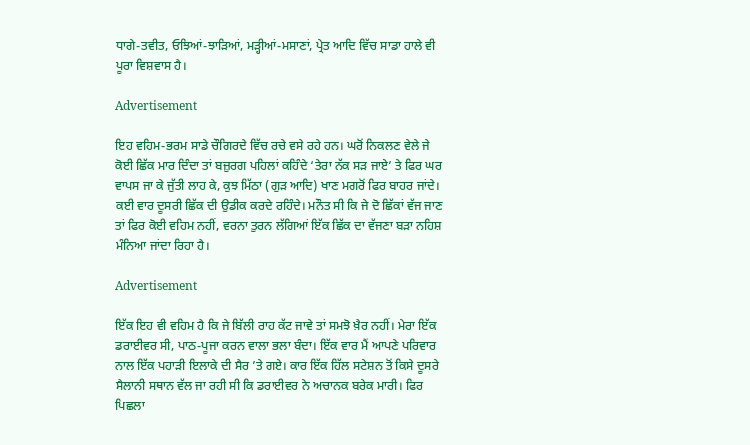ਧਾਗੇ-ਤਵੀਤ, ਓਝਿਆਂ-ਝਾੜਿਆਂ, ਮੜ੍ਹੀਆਂ-ਮਸਾਣਾਂ, ਪ੍ਰੇਤ ਆਦਿ ਵਿੱਚ ਸਾਡਾ ਹਾਲੇ ਵੀ ਪੂਰਾ ਵਿਸ਼ਵਾਸ ਹੈ।

Advertisement

ਇਹ ਵਹਿਮ-ਭਰਮ ਸਾਡੇ ਚੌਗਿਰਦੇ ਵਿੱਚ ਰਚੇ ਵਸੇ ਰਹੇ ਹਨ। ਘਰੋਂ ਨਿਕਲਣ ਵੇਲੇ ਜੇ ਕੋਈ ਛਿੱਕ ਮਾਰ ਦਿੰਦਾ ਤਾਂ ਬਜ਼ੁਰਗ ਪਹਿਲਾਂ ਕਹਿੰਦੇ ‘ਤੇਰਾ ਨੱਕ ਸੜ ਜਾਏ’ ਤੇ ਫਿਰ ਘਰ ਵਾਪਸ ਜਾ ਕੇ ਜੁੱਤੀ ਲਾਹ ਕੇ, ਕੁਝ ਮਿੱਠਾ (ਗੁੜ ਆਦਿ) ਖਾਣ ਮਗਰੋਂ ਫਿਰ ਬਾਹਰ ਜਾਂਦੇ। ਕਈ ਵਾਰ ਦੂਸਰੀ ਛਿੱਕ ਦੀ ਉਡੀਕ ਕਰਦੇ ਰਹਿੰਦੇ। ਮਨੌਤ ਸੀ ਕਿ ਜੇ ਦੋ ਛਿੱਕਾਂ ਵੱਜ ਜਾਣ ਤਾਂ ਫਿਰ ਕੋਈ ਵਹਿਮ ਨਹੀਂ, ਵਰਨਾ ਤੁਰਨ ਲੱਗਿਆਂ ਇੱਕ ਛਿੱਕ ਦਾ ਵੱਜਣਾ ਬੜਾ ਨਹਿਸ਼ ਮੰਨਿਆ ਜਾਂਦਾ ਰਿਹਾ ਹੈ।

Advertisement

ਇੱਕ ਇਹ ਵੀ ਵਹਿਮ ਹੈ ਕਿ ਜੇ ਬਿੱਲੀ ਰਾਹ ਕੱਟ ਜਾਵੇ ਤਾਂ ਸਮਝੋ ਖ਼ੈਰ ਨਹੀਂ। ਮੇਰਾ ਇੱਕ ਡਰਾਈਵਰ ਸੀ, ਪਾਠ-ਪੂਜਾ ਕਰਨ ਵਾਲਾ ਭਲਾ ਬੰਦਾ। ਇੱਕ ਵਾਰ ਮੈਂ ਆਪਣੇ ਪਰਿਵਾਰ ਨਾਲ ਇੱਕ ਪਹਾੜੀ ਇਲਾਕੇ ਦੀ ਸੈਰ ’ਤੇ ਗਏ। ਕਾਰ ਇੱਕ ਹਿੱਲ ਸਟੇਸ਼ਨ ਤੋਂ ਕਿਸੇ ਦੂਸਰੇ ਸੈਲਾਨੀ ਸਥਾਨ ਵੱਲ ਜਾ ਰਹੀ ਸੀ ਕਿ ਡਰਾਈਵਰ ਨੇ ਅਚਾਨਕ ਬਰੇਕ ਮਾਰੀ। ਫਿਰ ਪਿਛਲਾ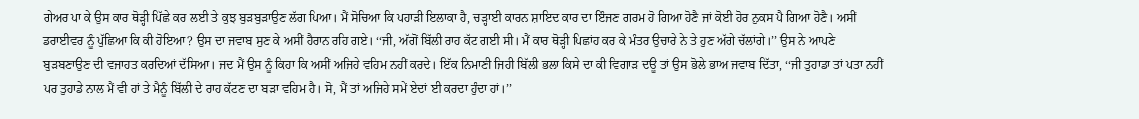ਗੇਅਰ ਪਾ ਕੇ ਉਸ ਕਾਰ ਥੋੜ੍ਹੀ ਪਿੱਛੇ ਕਰ ਲਈ ਤੇ ਕੁਝ ਬੁੜਬੁੜਾਉਣ ਲੱਗ ਪਿਆ। ਮੈਂ ਸੋਚਿਆ ਕਿ ਪਹਾੜੀ ਇਲਾਕਾ ਹੈ, ਚੜ੍ਹਾਈ ਕਾਰਨ ਸ਼ਾਇਦ ਕਾਰ ਦਾ ਇੰਜਣ ਗਰਮ ਹੋ ਗਿਆ ਹੋਣੈ ਜਾਂ ਕੋਈ ਹੋਰ ਨੁਕਸ ਪੈ ਗਿਆ ਹੋਣੈ। ਅਸੀਂ ਡਰਾਈਵਰ ਨੂੰ ਪੁੱਛਿਆ ਕਿ ਕੀ ਹੋਇਆ? ਉਸ ਦਾ ਜਵਾਬ ਸੁਣ ਕੇ ਅਸੀਂ ਹੈਰਾਨ ਰਹਿ ਗਏ। ‘‘ਜੀ, ਅੱਗੋਂ ਬਿੱਲੀ ਰਾਹ ਕੱਟ ਗਈ ਸੀ। ਮੈਂ ਕਾਰ ਥੋੜ੍ਹੀ ਪਿਛਾਂਹ ਕਰ ਕੇ ਮੰਤਰ ਉਚਾਰੇ ਨੇ ਤੇ ਹੁਣ ਅੱਗੇ ਚੱਲਾਂਗੇ।’’ ਉਸ ਨੇ ਆਪਣੇ ਬੁੜਬਣਾਉਣ ਦੀ ਵਜਾਹਤ ਕਰਦਿਆਂ ਦੱਸਿਆ। ਜਦ ਮੈਂ ਉਸ ਨੂੰ ਕਿਹਾ ਕਿ ਅਸੀਂ ਅਜਿਹੇ ਵਹਿਮ ਨਹੀਂ ਕਰਦੇ। ਇੱਕ ਨਿਮਾਣੀ ਜਿਹੀ ਬਿੱਲੀ ਭਲਾ ਕਿਸੇ ਦਾ ਕੀ ਵਿਗਾੜ ਦਊ ਤਾਂ ਉਸ ਭੋਲੇ ਭਾਅ ਜਵਾਬ ਦਿੱਤਾ, ‘‘ਜੀ ਤੁਹਾਡਾ ਤਾਂ ਪਤਾ ਨਹੀਂ ਪਰ ਤੁਹਾਡੇ ਨਾਲ ਮੈਂ ਵੀ ਹਾਂ ਤੇ ਮੈਨੂੰ ਬਿੱਲੀ ਦੇ ਰਾਹ ਕੱਟਣ ਦਾ ਬੜਾ ਵਹਿਮ ਹੈ। ਸੋ, ਮੈਂ ਤਾਂ ਅਜਿਹੇ ਸਮੇਂ ਏਦਾਂ ਈ ਕਰਦਾ ਹੁੰਦਾ ਹਾਂ।’’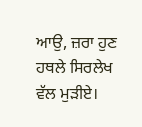ਆਉ, ਜ਼ਰਾ ਹੁਣ ਹਥਲੇ ਸਿਰਲੇਖ ਵੱਲ ਮੁੜੀਏ।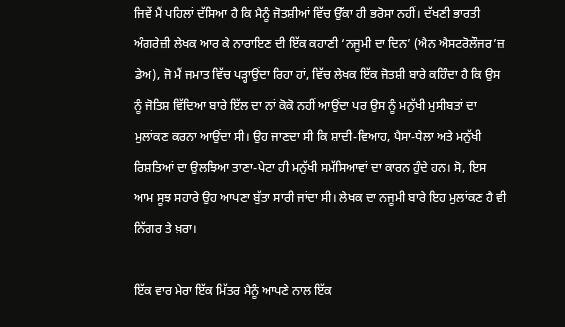ਜਿਵੇਂ ਮੈਂ ਪਹਿਲਾਂ ਦੱਸਿਆ ਹੈ ਕਿ ਮੈਨੂੰ ਜੋਤਸ਼ੀਆਂ ਵਿੱਚ ਉੱਕਾ ਹੀ ਭਰੋਸਾ ਨਹੀਂ। ਦੱਖਣੀ ਭਾਰਤੀ ਅੰਗਰੇਜ਼ੀ ਲੇਖਕ ਆਰ ਕੇ ਨਾਰਾਇਣ ਦੀ ਇੱਕ ਕਹਾਣੀ ‘ਨਜੂਮੀ ਦਾ ਦਿਨ’ (ਐਨ ਐਸਟਰੋਲੌਜਰ’ਜ਼ ਡੇਅ), ਜੋ ਮੈਂ ਜਮਾਤ ਵਿੱਚ ਪੜ੍ਹਾਉਂਦਾ ਰਿਹਾ ਹਾਂ, ਵਿੱਚ ਲੇਖਕ ਇੱਕ ਜੋਤਸ਼ੀ ਬਾਰੇ ਕਹਿੰਦਾ ਹੈ ਕਿ ਉਸ ਨੂੰ ਜੋਤਿਸ਼ ਵਿੱਦਿਆ ਬਾਰੇ ਇੱਲ ਦਾ ਨਾਂ ਕੋਕੋ ਨਹੀਂ ਆਉਂਦਾ ਪਰ ਉਸ ਨੂੰ ਮਨੁੱਖੀ ਮੁਸੀਬਤਾਂ ਦਾ ਮੁਲਾਂਕਣ ਕਰਨਾ ਆਉਂਦਾ ਸੀ। ਉਹ ਜਾਣਦਾ ਸੀ ਕਿ ਸ਼ਾਦੀ-ਵਿਆਹ, ਪੈਸਾ-ਧੇਲਾ ਅਤੇ ਮਨੁੱਖੀ ਰਿਸ਼ਤਿਆਂ ਦਾ ਉਲਝਿਆ ਤਾਣਾ-ਪੇਟਾ ਹੀ ਮਨੁੱਖੀ ਸਮੱਸਿਆਵਾਂ ਦਾ ਕਾਰਨ ਹੁੰਦੇ ਹਨ। ਸੋ, ਇਸ ਆਮ ਸੂਝ ਸਹਾਰੇ ਉਹ ਆਪਣਾ ਬੁੱਤਾ ਸਾਰੀ ਜਾਂਦਾ ਸੀ। ਲੇਖਕ ਦਾ ਨਜੂਮੀ ਬਾਰੇ ਇਹ ਮੁਲਾਂਕਣ ਹੈ ਵੀ ਨਿੱਗਰ ਤੇ ਖ਼ਰਾ।

ਇੱਕ ਵਾਰ ਮੇਰਾ ਇੱਕ ਮਿੱਤਰ ਮੈਨੂੰ ਆਪਣੇ ਨਾਲ ਇੱਕ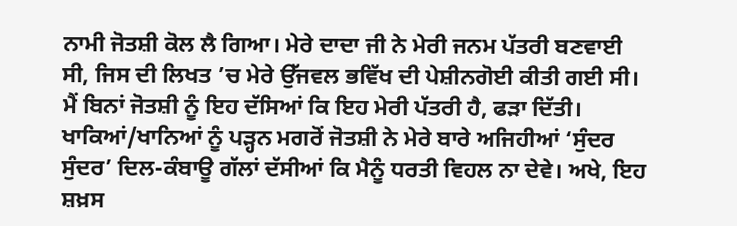ਨਾਮੀ ਜੋਤਸ਼ੀ ਕੋਲ ਲੈ ਗਿਆ। ਮੇਰੇ ਦਾਦਾ ਜੀ ਨੇ ਮੇਰੀ ਜਨਮ ਪੱਤਰੀ ਬਣਵਾਈ ਸੀ, ਜਿਸ ਦੀ ਲਿਖਤ ’ਚ ਮੇਰੇ ਉੱਜਵਲ ਭਵਿੱਖ ਦੀ ਪੇਸ਼ੀਨਗੋਈ ਕੀਤੀ ਗਈ ਸੀ। ਮੈਂ ਬਿਨਾਂ ਜੋਤਸ਼ੀ ਨੂੰ ਇਹ ਦੱਸਿਆਂ ਕਿ ਇਹ ਮੇਰੀ ਪੱਤਰੀ ਹੈ, ਫੜਾ ਦਿੱਤੀ। ਖਾਕਿਆਂ/ਖਾਨਿਆਂ ਨੂੰ ਪੜ੍ਹਨ ਮਗਰੋਂ ਜੋਤਸ਼ੀ ਨੇ ਮੇਰੇ ਬਾਰੇ ਅਜਿਹੀਆਂ ‘ਸੁੰਦਰ ਸੁੰਦਰ’ ਦਿਲ-ਕੰਬਾਊ ਗੱਲਾਂ ਦੱਸੀਆਂ ਕਿ ਮੈਨੂੰ ਧਰਤੀ ਵਿਹਲ ਨਾ ਦੇਵੇ। ਅਖੇ, ਇਹ ਸ਼ਖ਼ਸ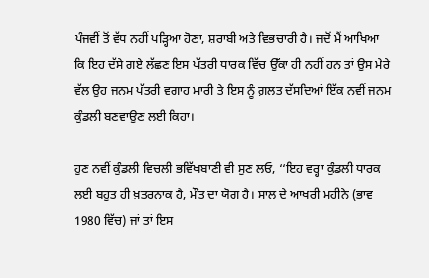ਪੰਜਵੀਂ ਤੋਂ ਵੱਧ ਨਹੀਂ ਪੜ੍ਹਿਆ ਹੋਣਾ, ਸ਼ਰਾਬੀ ਅਤੇ ਵਿਭਚਾਰੀ ਹੈ। ਜਦੋਂ ਮੈਂ ਆਖਿਆ ਕਿ ਇਹ ਦੱਸੇ ਗਏ ਲੱਛਣ ਇਸ ਪੱਤਰੀ ਧਾਰਕ ਵਿੱਚ ਉੱਕਾ ਹੀ ਨਹੀਂ ਹਨ ਤਾਂ ਉਸ ਮੇਰੇ ਵੱਲ ਉਹ ਜਨਮ ਪੱਤਰੀ ਵਗਾਹ ਮਾਰੀ ਤੇ ਇਸ ਨੂੰ ਗ਼ਲਤ ਦੱਸਦਿਆਂ ਇੱਕ ਨਵੀਂ ਜਨਮ ਕੁੰਡਲੀ ਬਣਵਾਉਣ ਲਈ ਕਿਹਾ।

ਹੁਣ ਨਵੀਂ ਕੁੰਡਲੀ ਵਿਚਲੀ ਭਵਿੱਖਬਾਣੀ ਵੀ ਸੁਣ ਲਓ, ‘‘ਇਹ ਵਰ੍ਹਾ ਕੁੰਡਲੀ ਧਾਰਕ ਲਈ ਬਹੁਤ ਹੀ ਖ਼ਤਰਨਾਕ ਹੈ, ਮੌਤ ਦਾ ਯੋਗ ਹੈ। ਸਾਲ ਦੇ ਆਖਰੀ ਮਹੀਨੇ (ਭਾਵ 1980 ਵਿੱਚ) ਜਾਂ ਤਾਂ ਇਸ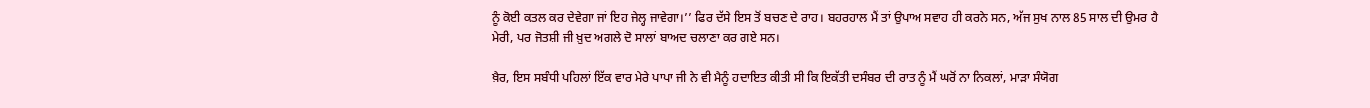ਨੂੰ ਕੋਈ ਕਤਲ ਕਰ ਦੇਵੇਗਾ ਜਾਂ ਇਹ ਜੇਲ੍ਹ ਜਾਵੇਗਾ।’’ ਫਿਰ ਦੱਸੇ ਇਸ ਤੋਂ ਬਚਣ ਦੇ ਰਾਹ। ਬਹਰਹਾਲ ਮੈਂ ਤਾਂ ਉਪਾਅ ਸਵਾਹ ਹੀ ਕਰਨੇ ਸਨ, ਅੱਜ ਸੁਖ ਨਾਲ 85 ਸਾਲ ਦੀ ਉਮਰ ਹੈ ਮੇਰੀ, ਪਰ ਜੋਤਸ਼ੀ ਜੀ ਖ਼ੁਦ ਅਗਲੇ ਦੋ ਸਾਲਾਂ ਬਾਅਦ ਚਲਾਣਾ ਕਰ ਗਏ ਸਨ।

ਖ਼ੈਰ, ਇਸ ਸਬੰਧੀ ਪਹਿਲਾਂ ਇੱਕ ਵਾਰ ਮੇਰੇ ਪਾਪਾ ਜੀ ਨੇ ਵੀ ਮੈਨੂੰ ਹਦਾਇਤ ਕੀਤੀ ਸੀ ਕਿ ਇਕੱਤੀ ਦਸੰਬਰ ਦੀ ਰਾਤ ਨੂੰ ਮੈਂ ਘਰੋਂ ਨਾ ਨਿਕਲਾਂ, ਮਾੜਾ ਸੰਯੋਗ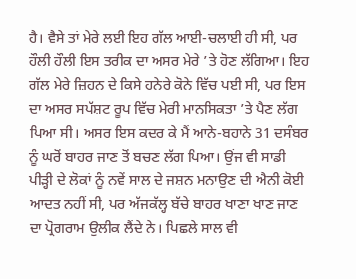ਹੈ। ਵੈਸੇ ਤਾਂ ਮੇਰੇ ਲਈ ਇਹ ਗੱਲ ਆਈ-ਚਲਾਈ ਹੀ ਸੀ, ਪਰ ਹੌਲੀ ਹੌਲੀ ਇਸ ਤਰੀਕ ਦਾ ਅਸਰ ਮੇਰੇ ’ਤੇ ਹੋਣ ਲੱਗਿਆ। ਇਹ ਗੱਲ ਮੇਰੇ ਜ਼ਿਹਨ ਦੇ ਕਿਸੇ ਹਨੇਰੇ ਕੋਨੇ ਵਿੱਚ ਪਈ ਸੀ, ਪਰ ਇਸ ਦਾ ਅਸਰ ਸਪੱਸ਼ਟ ਰੂਪ ਵਿੱਚ ਮੇਰੀ ਮਾਨਸਿਕਤਾ ’ਤੇ ਪੈਣ ਲੱਗ ਪਿਆ ਸੀ। ਅਸਰ ਇਸ ਕਦਰ ਕੇ ਮੈਂ ਆਨੇ-ਬਹਾਨੇ 31 ਦਸੰਬਰ ਨੂੰ ਘਰੋਂ ਬਾਹਰ ਜਾਣ ਤੋਂ ਬਚਣ ਲੱਗ ਪਿਆ। ਉਂਜ ਵੀ ਸਾਡੀ ਪੀੜ੍ਹੀ ਦੇ ਲੋਕਾਂ ਨੂੰ ਨਵੇਂ ਸਾਲ ਦੇ ਜਸ਼ਨ ਮਨਾਉਣ ਦੀ ਐਨੀ ਕੋਈ ਆਦਤ ਨਹੀਂ ਸੀ, ਪਰ ਅੱਜਕੱਲ੍ਹ ਬੱਚੇ ਬਾਹਰ ਖਾਣਾ ਖਾਣ ਜਾਣ ਦਾ ਪ੍ਰੋਗਰਾਮ ਉਲੀਕ ਲੈਂਦੇ ਨੇ। ਪਿਛਲੇ ਸਾਲ ਵੀ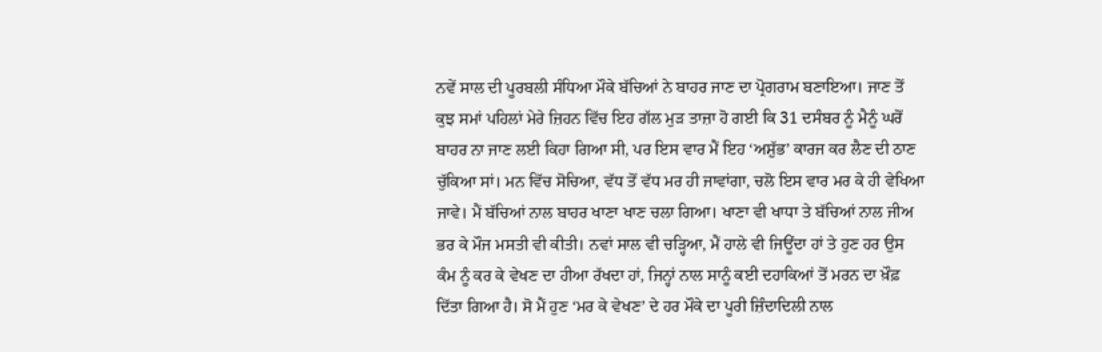ਨਵੇਂ ਸਾਲ ਦੀ ਪੂਰਬਲੀ ਸੰਧਿਆ ਮੌਕੇ ਬੱਚਿਆਂ ਨੇ ਬਾਹਰ ਜਾਣ ਦਾ ਪ੍ਰੋਗਰਾਮ ਬਣਾਇਆ। ਜਾਣ ਤੋਂ ਕੁਝ ਸਮਾਂ ਪਹਿਲਾਂ ਮੇਰੇ ਜ਼ਿਹਨ ਵਿੱਚ ਇਹ ਗੱਲ ਮੁੜ ਤਾਜ਼ਾ ਹੋ ਗਈ ਕਿ 31 ਦਸੰਬਰ ਨੂੰ ਮੈਨੂੰ ਘਰੋਂ ਬਾਹਰ ਨਾ ਜਾਣ ਲਈ ਕਿਹਾ ਗਿਆ ਸੀ, ਪਰ ਇਸ ਵਾਰ ਮੈਂ ਇਹ ‘ਅਸ਼ੁੱਭ’ ਕਾਰਜ ਕਰ ਲੈਣ ਦੀ ਠਾਣ ਚੁੱਕਿਆ ਸਾਂ। ਮਨ ਵਿੱਚ ਸੋਚਿਆ, ਵੱਧ ਤੋਂ ਵੱਧ ਮਰ ਹੀ ਜਾਵਾਂਗਾ, ਚਲੋ ਇਸ ਵਾਰ ਮਰ ਕੇ ਹੀ ਵੇਖਿਆ ਜਾਵੇ। ਮੈਂ ਬੱਚਿਆਂ ਨਾਲ ਬਾਹਰ ਖਾਣਾ ਖਾਣ ਚਲਾ ਗਿਆ। ਖਾਣਾ ਵੀ ਖਾਧਾ ਤੇ ਬੱਚਿਆਂ ਨਾਲ ਜੀਅ ਭਰ ਕੇ ਮੌਜ ਮਸਤੀ ਵੀ ਕੀਤੀ। ਨਵਾਂ ਸਾਲ ਵੀ ਚੜ੍ਹਿਆ, ਮੈਂ ਹਾਲੇ ਵੀ ਜਿਊਂਦਾ ਹਾਂ ਤੇ ਹੁਣ ਹਰ ਉਸ ਕੰਮ ਨੂੰ ਕਰ ਕੇ ਵੇਖਣ ਦਾ ਹੀਆ ਰੱਖਦਾ ਹਾਂ, ਜਿਨ੍ਹਾਂ ਨਾਲ ਸਾਨੂੰ ਕਈ ਦਹਾਕਿਆਂ ਤੋਂ ਮਰਨ ਦਾ ਖ਼ੌਫ਼ ਦਿੱਤਾ ਗਿਆ ਹੈ। ਸੋ ਮੈਂ ਹੁਣ ‘ਮਰ ਕੇ ਵੇਖਣ’ ਦੇ ਹਰ ਮੌਕੇ ਦਾ ਪੂਰੀ ਜ਼ਿੰਦਾਦਿਲੀ ਨਾਲ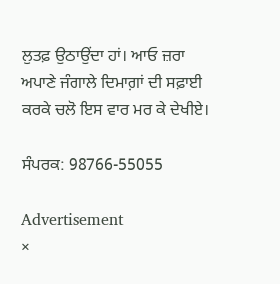ਲੁਤਫ਼ ਉਠਾਉਂਦਾ ਹਾਂ। ਆਓ ਜ਼ਰਾ ਅਪਾਣੇ ਜੰਗਾਲੇ ਦਿਮਾਗ਼ਾਂ ਦੀ ਸਫ਼ਾਈ ਕਰਕੇ ਚਲੋ ਇਸ ਵਾਰ ਮਰ ਕੇ ਦੇਖੀਏ।

ਸੰਪਰਕ: 98766-55055

Advertisement
×